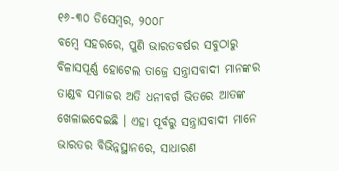୧୬-୩୦ ଡିସେମ୍ବର, ୨୦୦୮
ବମ୍ବେ ସହରରେ, ପୁଣି ଭାରତବର୍ଷର ସବୁଠାରୁ ବିଳାସପୂର୍ଣ୍ଣ ହୋଟେଲ ତାଜ୍ରେ ସନ୍ତ୍ରାସବାଦୀ ମାନଙ୍କର ତାଣ୍ଡବ ସମାଜର ଅତି ଧନୀବର୍ଗ ଭିତରେ ଆତଙ୍କ ଖେଳାଇଦେଇଛି । ଏହା ପୂର୍ବରୁ ସନ୍ତ୍ରାସବାଦୀ ମାନେ ଭାରତର ବିଭିନ୍ନସ୍ଥାନରେ, ସାଧାରଣ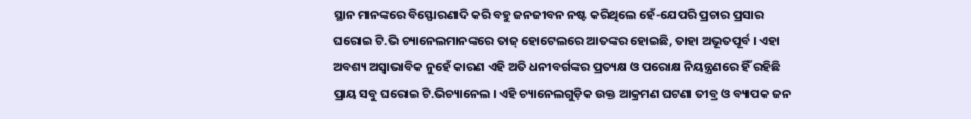ସ୍ଥାନ ମାନଙ୍କରେ ବିସ୍ଫୋରଣାଦି କରି ବହୁ ଜନଜୀବନ ନଷ୍ଟ କରିଥିଲେ ହେଁ-ଯେପରି ପ୍ରଚାର ପ୍ରସାର ଘରୋଇ ଟି.ଭି ଚ୍ୟାନେଲମାନଙ୍କରେ ତାଜ୍ ହୋଟେଲରେ ଆତଙ୍କର ହୋଇଛି, ତାହା ଅଭୂତପୂର୍ବ । ଏହା ଅବଶ୍ୟ ଅସ୍ୱାଭାବିକ ନୁହେଁ କାରଣ ଏହି ଅତି ଧନୀବର୍ଗଙ୍କର ପ୍ରତ୍ୟକ୍ଷ ଓ ପରୋକ୍ଷ ନିୟନ୍ତ୍ରଣରେ ହିଁ ରହିଛି ପ୍ରାୟ ସବୁ ଘରୋଇ ଟି.ଭିଚ୍ୟାନେଲ । ଏହି ଚ୍ୟାନେଲଗୁଡ଼ିକ ଉକ୍ତ ଆକ୍ରମଣ ଘଟଣା ତୀବ୍ର ଓ ବ୍ୟାପକ ଜନ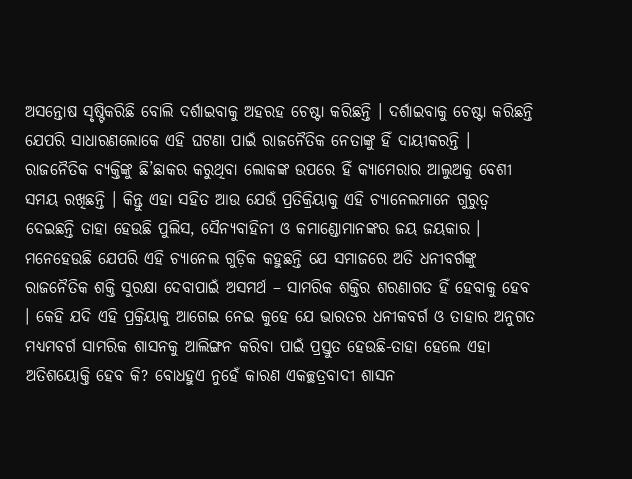ଅସନ୍ତୋଷ ସୃଷ୍ଟିକରିଛି ବୋଲି ଦର୍ଶାଇବାକୁ ଅହରହ ଚେଷ୍ଟା କରିଛନ୍ତି । ଦର୍ଶାଇବାକୁ ଚେଷ୍ଟା କରିଛନ୍ତି ଯେପରି ସାଧାରଣଲୋକେ ଏହି ଘଟଣା ପାଇଁ ରାଜନୈତିକ ନେତାଙ୍କୁ ହିଁ ଦାୟୀକରନ୍ତି । ରାଜନୈତିକ ବ୍ୟକ୍ତିଙ୍କୁ ଛି’ଛାକର କରୁଥିବା ଲୋକଙ୍କ ଉପରେ ହିଁ କ୍ୟାମେରାର ଆଲୁଅକୁ ବେଶୀ ସମୟ ରଖିଛନ୍ତି । କିନ୍ତୁ ଏହା ସହିତ ଆଉ ଯେଉଁ ପ୍ରତିକ୍ରିୟାକୁ ଏହି ଚ୍ୟାନେଲମାନେ ଗୁରୁତ୍ୱ ଦେଇଛନ୍ତି ତାହା ହେଉଛି ପୁଲିସ, ସୈନ୍ୟବାହିନୀ ଓ କମାଣ୍ଡୋମାନଙ୍କର ଜୟ ଜୟକାର । ମନେହେଉଛି ଯେପରି ଏହି ଚ୍ୟାନେଲ ଗୁଡ଼ିକ କହୁଛନ୍ତି ଯେ ସମାଜରେ ଅତି ଧନୀବର୍ଗଙ୍କୁ ରାଜନୈତିକ ଶକ୍ତି ସୁରକ୍ଷା ଦେବାପାଇଁ ଅସମର୍ଥ – ସାମରିକ ଶକ୍ତିର ଶରଣାଗତ ହିଁ ହେବାକୁ ହେବ । କେହି ଯଦି ଏହି ପ୍ରକ୍ରିୟାକୁ ଆଗେଇ ନେଇ କୁହେ ଯେ ଭାରତର ଧନୀକବର୍ଗ ଓ ତାହାର ଅନୁଗତ ମଧ୍ୟମବର୍ଗ ସାମରିକ ଶାସନକୁ ଆଲିଙ୍ଗନ କରିବା ପାଇଁ ପ୍ରସ୍ତୁତ ହେଉଛି-ତାହା ହେଲେ ଏହା ଅତିଶୟୋକ୍ତି ହେବ କି? ବୋଧହୁଏ ନୁହେଁ କାରଣ ଏକଚ୍ଛତ୍ରବାଦୀ ଶାସନ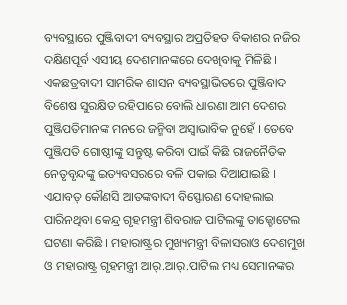ବ୍ୟବସ୍ଥାରେ ପୁଞ୍ଜିବାଦୀ ବ୍ୟବସ୍ଥାର ଅପ୍ରତିହତ ବିକାଶର ନଜିର ଦକ୍ଷିଣପୂର୍ବ ଏସୀୟ ଦେଶମାନଙ୍କରେ ଦେଖିବାକୁ ମିଳିଛି । ଏକଛତ୍ରବାଦୀ ସାମରିକ ଶାସନ ବ୍ୟବସ୍ଥାଭିତରେ ପୁଞ୍ଜିବାଦ ବିଶେଷ ସୁରକ୍ଷିତ ରହିପାରେ ବୋଲି ଧାରଣା ଆମ ଦେଶର ପୁଞ୍ଜିପତିମାନଙ୍କ ମନରେ ଜନ୍ମିବା ଅସ୍ୱାଭାବିକ ନୁହେଁ । ତେବେ ପୁଞ୍ଜିପତି ଗୋଷ୍ଠୀଙ୍କୁ ସନ୍ତୁଷ୍ଟ କରିବା ପାଇଁ କିଛି ରାଜନୈତିକ ନେତୃବୃନ୍ଦଙ୍କୁ ଇତ୍ୟବସରରେ ବଳି ପକାଇ ଦିଆଯାଇଛି । ଏଯାବତ୍ କୌଣସି ଆତଙ୍କବାଦୀ ବିସ୍ଫୋରଣ ଦୋହଲାଇ ପାରିନଥିବା କେନ୍ଦ୍ର ଗୃହମନ୍ତ୍ରୀ ଶିବରାଜ ପାଟିଲଙ୍କୁ ତାଜ୍ହୋଟେଲ ଘଟଣା କରିଛି । ମହାରାଷ୍ଟ୍ରର ମୁଖ୍ୟମନ୍ତ୍ରୀ ବିଳାସରାଓ ଦେଶମୁଖ ଓ ମହାରାଷ୍ଟ୍ର ଗୃହମନ୍ତ୍ରୀ ଆର୍.ଆର୍.ପାଟିଲ ମଧ୍ୟ ସେମାନଙ୍କର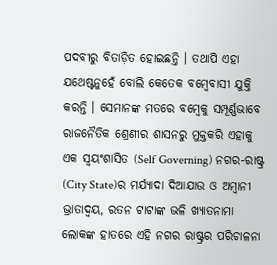ପଦବୀରୁ ବିତାଡ଼ିତ ହୋଇଛନ୍ତି । ତଥାପି ଏହା ଯଥେଷ୍ଟନୁହେଁ ବୋଲି କେତେକ ବମ୍ବେବାସୀ ଯୁକ୍ତି କରନ୍ତି । ସେମାନଙ୍କ ମତରେ ବମ୍ବେକୁ ସମ୍ପୂର୍ଣ୍ଣଭାବେ ରାଜନୈତିକ ଶ୍ରେଣୀର ଶାସନରୁ ମୁକ୍ତକରି ଏହାକୁ ଏକ ସ୍ୱୟଂଶାସିତ (Self Governing) ନଗର-ରାଷ୍ଟ୍ର (City State)ର ମର୍ଯ୍ୟାଦା ଦିଆଯାଉ ଓ ଅମ୍ବାନୀ ଭ୍ରାତାଦ୍ୱୟ, ରତନ ଟାଟାଙ୍କ ଭଳି ଖ୍ୟାତନାମା ଲୋକଙ୍କ ହାତରେ ଏହି ନଗର ରାଷ୍ଟ୍ରର ପରିଚାଳନା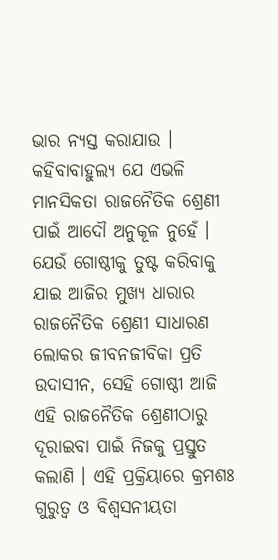ଭାର ନ୍ୟସ୍ତ କରାଯାଉ ।
କହିବାବାହୁଲ୍ୟ ଯେ ଏଭଳି ମାନସିକତା ରାଜନୈତିକ ଶ୍ରେଣୀ ପାଇଁ ଆଦୌ ଅନୁକୂଳ ନୁହେଁ । ଯେଉଁ ଗୋଷ୍ଠୀକୁ ତୁଷ୍ଟ କରିବାକୁ ଯାଇ ଆଜିର ମୁଖ୍ୟ ଧାରାର ରାଜନୈତିକ ଶ୍ରେଣୀ ସାଧାରଣ ଲୋକର ଜୀବନଜୀବିକା ପ୍ରତି ଉଦାସୀନ, ସେହି ଗୋଷ୍ଠୀ ଆଜି ଏହି ରାଜନୈତିକ ଶ୍ରେଣୀଠାରୁ ଦୂରାଇବା ପାଇଁ ନିଜକୁ ପ୍ରସ୍ତୁତ କଲାଣି । ଏହି ପ୍ରକ୍ରିୟାରେ କ୍ରମଶଃ ଗୁରୁତ୍ୱ ଓ ବିଶ୍ୱସନୀୟତା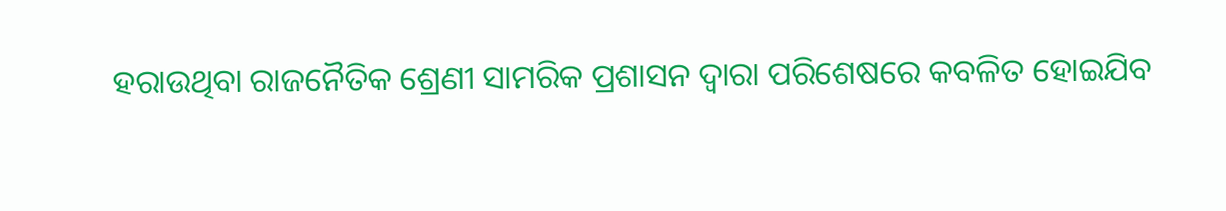ହରାଉଥିବା ରାଜନୈତିକ ଶ୍ରେଣୀ ସାମରିକ ପ୍ରଶାସନ ଦ୍ୱାରା ପରିଶେଷରେ କବଳିତ ହୋଇଯିବ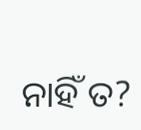ନାହିଁ ତ?